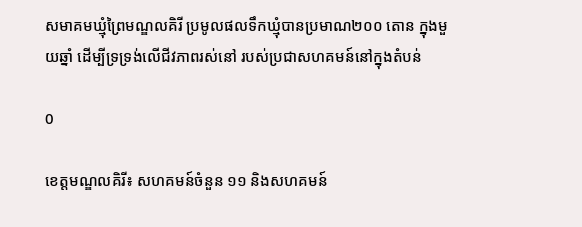សមាគមឃ្មុំព្រៃមណ្ឌលគិរី ប្រមូលផលទឹកឃ្មុំបានប្រមាណ២០០ តោន ក្នុងមួយឆ្នាំ ដើម្បីទ្រទ្រង់លើជីវភាពរស់នៅ របស់ប្រជាសហគមន៍នៅក្នុងតំបន់

0

ខេត្តមណ្ឌលគិរី៖ សហគមន៍ចំនួន ១១ និងសហគមន៍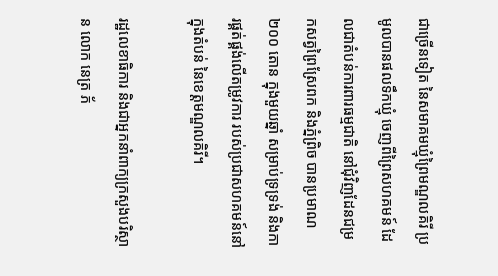ជាច្រើនទៀត នៃសមាគមឃ្មុំព្រៃមណ្ឌលគិរី ប្រមូលបានផលទឹកឃ្មុំ ចេញពីព្រៃសហគមន៍ ដែលជាតំបន់ការពារធម្មជាតិ នៅជុំវិញដែនជម្រកសត្វព្រៃស្រែពក និងភ្នំព្រិច បានប្រមាណ ២០០ តោន ក្នុងមួយឆ្នាំ សម្រាប់ទ្រទ្រង់ និងការផ្គត់ផ្គង់លើតម្រូវការ របស់ប្រជាសហគមន៍នៅក្នុងតំបន់ នៃខេត្តមណ្ឌលគិរី។

រដ្ឋលេខាធិការ និងជាអ្នកនាំពាក្យក្រសួងបរិស្ថាន លោក នេត្រ ភ័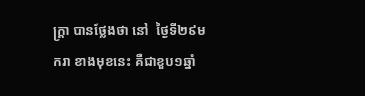ក្ត្រា បានថ្លែងថា នៅ  ថ្ងៃទី២៩មករា ខាងមុខនេះ គឺជាខួប១ឆ្នាំ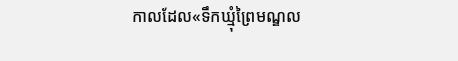កាលដែល«ទឹកឃ្មុំព្រៃមណ្ឌល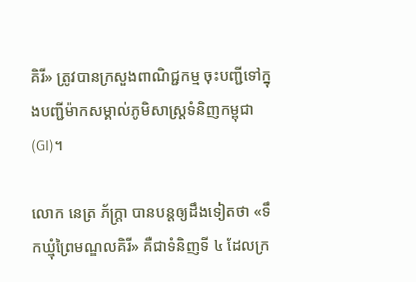គិរី» ត្រូវបានក្រសួងពាណិជ្ជកម្ម ចុះបញ្ជីទៅក្នុងបញ្ជីម៉ាកសម្គាល់ភូមិសាស្ត្រទំនិញកម្ពុជា (GI)។

លោក នេត្រ ភ័ក្ត្រា បានបន្តឲ្យដឹងទៀតថា «ទឹកឃ្មុំព្រៃមណ្ឌលគិរី» គឺជាទំនិញទី ៤ ដែលក្រ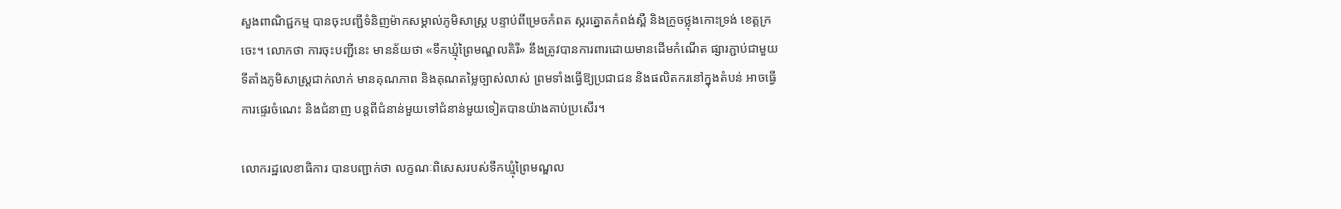សួងពាណិជ្ជកម្ម បានចុះបញ្ជីទំនិញម៉ាកសម្គាល់ភូមិសាស្ត្រ បន្ទាប់ពីម្រេចកំពត ស្ករត្នោតកំពង់ស្ពឺ និងក្រូចថ្លុងកោះទ្រង់ ខេត្តក្រចេះ។ លោកថា ការចុះបញ្ជីនេះ មានន័យថា «ទឹកឃ្មុំព្រៃមណ្ឌលគិរី» នឹងត្រូវបានការពារដោយមានដើមកំណើត ផ្សារភ្ជាប់ជាមួយទីតាំងភូមិសាស្ត្រជាក់លាក់ មានគុណភាព និងគុណតម្លៃច្បាស់លាស់ ព្រមទាំងធ្វើឱ្យប្រជាជន និងផលិតករនៅក្នុងតំបន់ អាចធ្វើការផ្ទេរចំណេះ និងជំនាញ បន្តពីជំនាន់មួយទៅជំនាន់មួយទៀតបានយ៉ាងគាប់ប្រសើរ។

លោករដ្ឋលេខាធិការ បានបញ្ជាក់ថា លក្ខណៈពិសេសរបស់ទឹកឃ្មុំព្រៃមណ្ឌល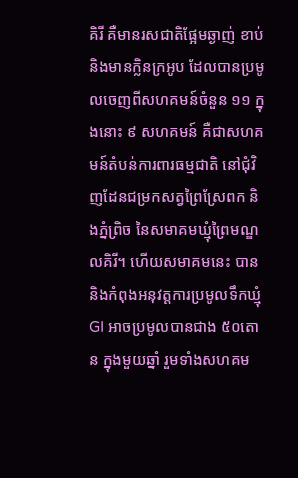គិរី គឺមានរសជាតិផ្អែមឆ្ងាញ់ ខាប់ និងមានក្លិនក្រអូប ដែលបានប្រមូលចេញពីសហគមន៍ចំនួន ១១ ក្នុងនោះ ៩ សហគមន៍ គឺជាសហគមន៍តំបន់ការពារធម្មជាតិ នៅជុំវិញដែនជម្រកសត្វព្រៃស្រែពក និងភ្នំព្រិច នៃសមាគមឃ្មុំព្រៃមណ្ឌលគិរី។ ហើយសមាគមនេះ បាននិងកំពុងអនុវត្តការប្រមូលទឹកឃ្មុំ GI អាចប្រមូលបានជាង ៥០តោន ក្នុងមួយឆ្នាំ រួមទាំងសហគម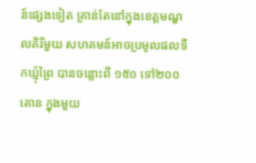ន៍ផ្សេងទៀត គ្រាន់តែនៅក្នុងខេត្តមណ្ឌលគិរីមួយ សហគមន៍អាចប្រមូលផលទឹកឃ្មុំព្រៃ បានចន្លោះពី ១៥០ ទៅ២០០តោន ក្នុងមួយ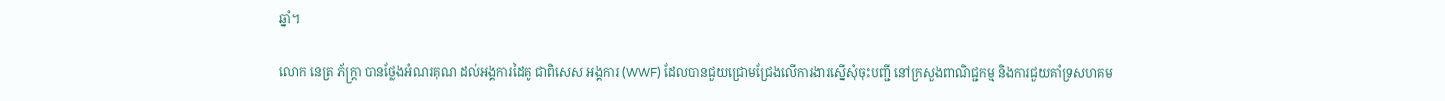ឆ្នាំ។

លោក នេត្រ ភ័ក្ត្រា បានថ្លែងអំណរគុណ ដល់អង្គការដៃគូ ជាពិសេស អង្គការ (WWF) ដែលបានជួយជ្រោមជ្រែងលើការងារស្នើសុំចុះបញ្ជី នៅក្រសួងពាណិជ្ជកម្ម និងការជួយគាំទ្រសហគម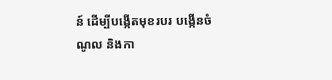ន៍ ដើម្បីបង្កើតមុខរបរ បង្កើនចំណូល និងកា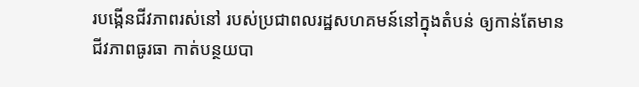របង្កើនជីវភាពរស់នៅ របស់ប្រជាពលរដ្ឋសហគមន៍នៅក្នុងតំបន់ ឲ្យកាន់តែមានជីវភាពធូរធា កាត់បន្ថយបា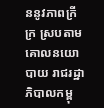ននូវភាពក្រីក្រ ស្របតាមគោលនយោបាយ រាជរដ្ឋាភិបាលកម្ពុ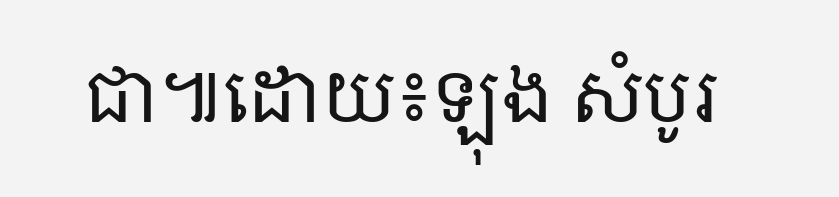ជា៕ដោយ៖ឡុង សំបូរ